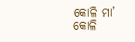କୋଳି ମା’
କୋଳି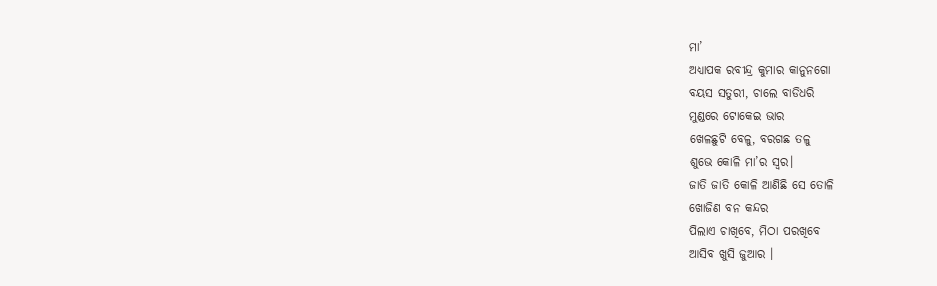ମା’
ଅଧ୍ୟାପକ ରବୀନ୍ଦ୍ର କୁମାର କାନୁନଗୋ
ବୟସ ସତୁରୀ, ଚାଲେ ବାଡିଧରି
ମୁଣ୍ଡରେ ଟୋକେଇ ଭାର
ଖେଳଛୁଟି ବେଳୁ, ବରଗଛ ତଳୁ
ଶୁଭେ କୋଳି ମା’ର ସ୍ଵର।
ଜାତି ଜାତି କୋଳି ଆଣିଛି ସେ ତୋଳି
ଖୋଜିଣ ବନ କନ୍ଦର
ପିଲାଏ ଚାଖିବେ, ମିଠା ପରଖିବେ
ଆସିବ ଖୁସି ଜୁଆର ।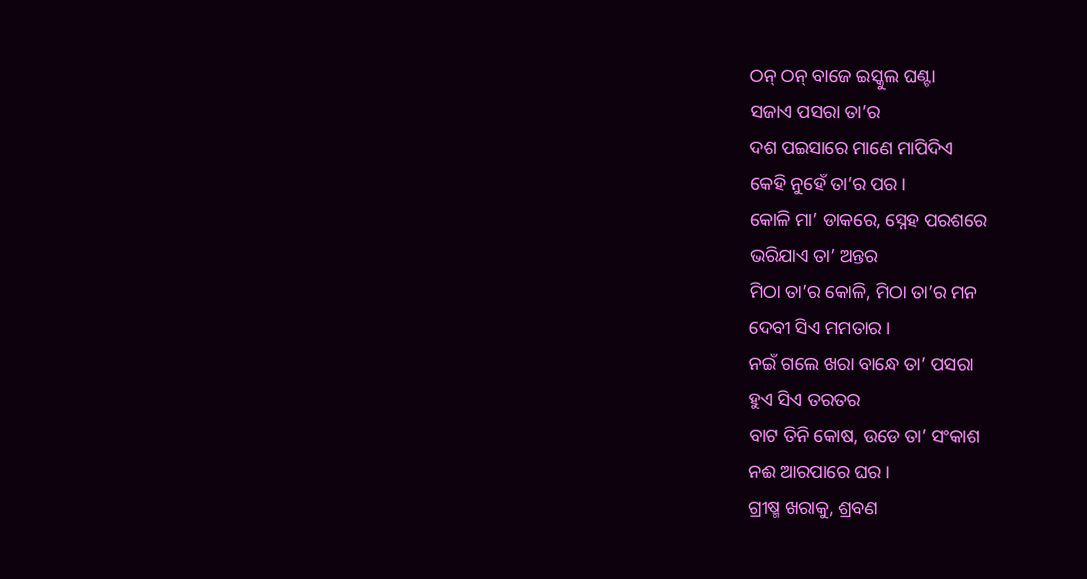ଠନ୍ ଠନ୍ ବାଜେ ଇସ୍କୁଲ ଘଣ୍ଟା
ସଜାଏ ପସରା ତା’ର
ଦଶ ପଇସାରେ ମାଣେ ମାପିଦିଏ
କେହି ନୁହେଁ ତା’ର ପର ।
କୋଳି ମା’ ଡାକରେ, ସ୍ନେହ ପରଶରେ
ଭରିଯାଏ ତା’ ଅନ୍ତର
ମିଠା ତା’ର କୋଳି, ମିଠା ତା’ର ମନ
ଦେବୀ ସିଏ ମମତାର ।
ନଇଁ ଗଲେ ଖରା ବାନ୍ଧେ ତା’ ପସରା
ହୁଏ ସିଏ ତରତର
ବାଟ ତିନି କୋଷ, ଉଡେ ତା’ ସଂକାଶ
ନଈ ଆରପାରେ ଘର ।
ଗ୍ରୀଷ୍ମ ଖରାକୁ, ଶ୍ରବଣ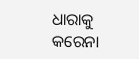ଧାରାକୁ
କରେନା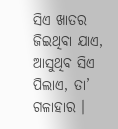ସିଏ ଖାତର
ଜିଇଥିବା ଯାଏ, ଆସୁଥିବ ସିଏ
ପିଲାଏ, ତା’ ଗଳାହାର ।